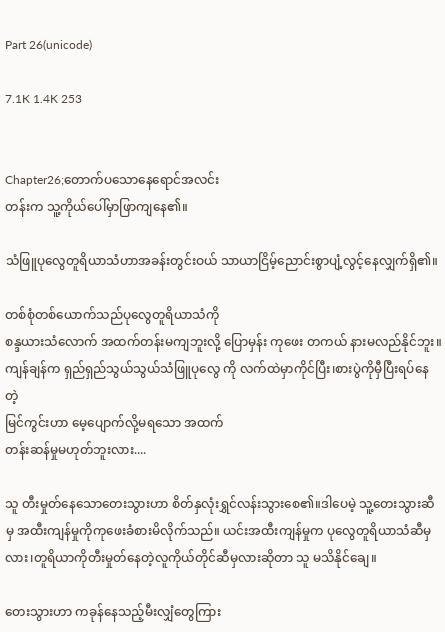Part 26(unicode)

7.1K 1.4K 253


Chapter26;တောက်ပသောနေရောင်အလင်း
တန်းက သူ့ကိုယ်ပေါ်မှာဖြာကျနေ၏။

သံဖြူပုလွေတူရိယာသံဟာအခန်းတွင်းဝယ် သာယာငြိမ့်ညောင်းစွာပျံ့လွင့်နေလျှက်ရှိ၏။

တစ်စုံတစ်ယောက်သည်ပုလွေတူရိယာသံကို
စန္ဒယားသံလောက် အထက်တန်းမကျဘူးလို့ ပြောမှန်း ကုဖေး တကယ် နားမလည်နိုင်ဘူး။ ကျန်ချန်က ရှည်ရှည်သွယ်သွယ်သံဖြူပုလွေ ကို လက်ထဲမှာကိုင်ပြီး၊စားပွဲကိုမှီပြီးရပ်နေတဲ့
မြင်ကွင်းဟာ မေ့ပျောက်လို့မရသော အထက်
တန်းဆန်မှုမဟုတ်ဘူးလား....

သူ တီးမှုတ်နေသောတေးသွားဟာ စိတ်နှလုံးရွှင်လန်းသွားစေ၏။ဒါပေမဲ့ သူ့တေးသွားဆီ
မှ အထီးကျန်မှုကိုကုဖေးခံစားမိလိုက်သည်။ ယင်းအထီးကျန်မှုက ပုလွေတူရိယာသံဆီမှလား၊တူရိယာကိုတီးမှုတ်နေတဲ့လူကိုယ်တိုင်ဆီမှလားဆိုတာ သူ မသိနိုင်ချေ။

တေးသွားဟာ ကခုန်နေသည့်မီးလျှံတွေကြား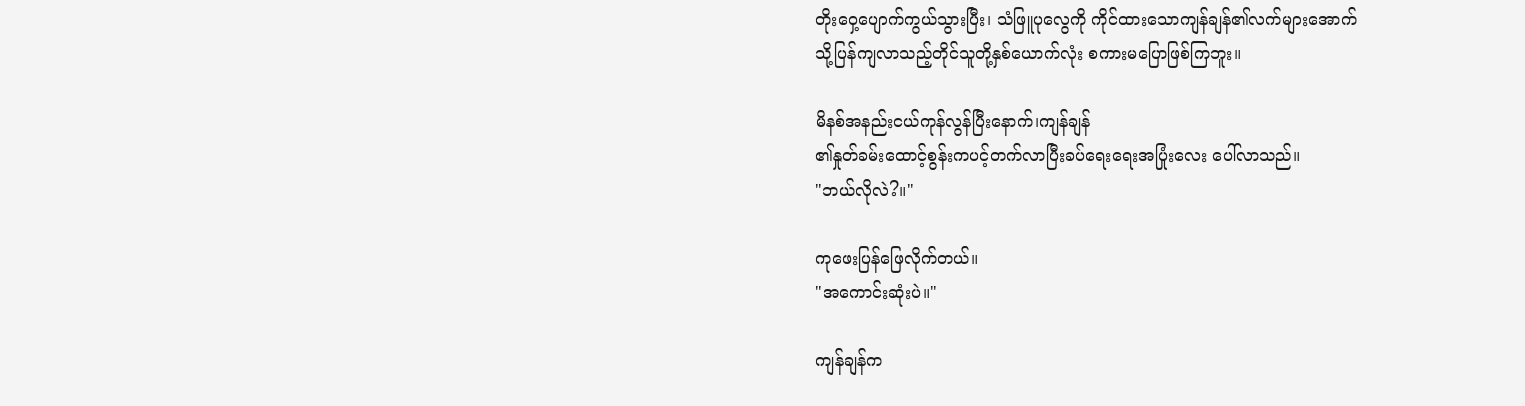တိုးဝှေ့ပျောက်ကွယ်သွားပြီး၊ သံဖြူပုလွေကို ကိုင်ထားသောကျန်ချန်၏လက်များအောက်
သို့ပြန်ကျလာသည့်တိုင်သူတို့နှစ်ယောက်လုံး စကားမပြောဖြစ်ကြဘူး။

မိနစ်အနည်းငယ်ကုန်လွန်ပြီးနောက်၊ကျန်ချန်
၏နှုတ်ခမ်းထောင့်စွန်းကပင့်တက်လာပြီးခပ်ရေးရေးအပြုံးလေး ပေါ်လာသည်။
"ဘယ်လိုလဲ?။"

ကုဖေးပြန်ဖြေလိုက်တယ်။
"အကောင်းဆုံးပဲ။"

ကျန်ချန်က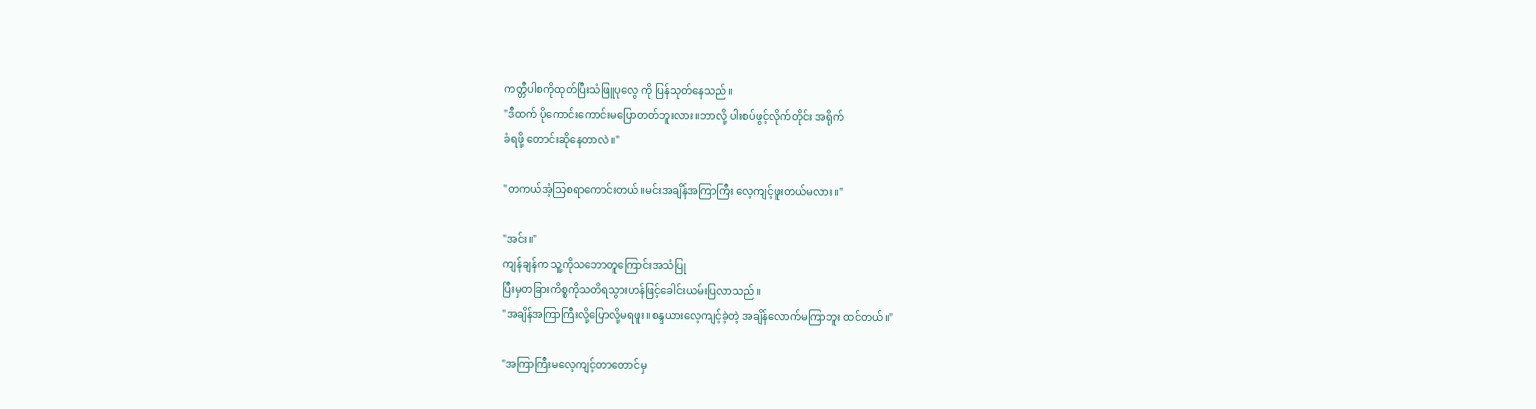ကတ္တီပါစကိုထုတ်ပြီးသံဖြူပုလွေ ကို ပြန်သုတ်နေသည်။
"ဒီထက် ပိုကောင်းကောင်းမပြောတတ်ဘူးလား။ဘာလို့ ပါးစပ်ဖွင့်လိုက်တိုင်း အရိုက်
ခံရဖို့ တောင်းဆိုနေတာလဲ။"

"တကယ်အံ့သြစရာကောင်းတယ်။မင်းအချိန်အကြာကြီး လေ့ကျင့်ဖူးတယ်မလား။"

"အင်း။"
ကျန်ချန်က သူ့ကိုသဘောတူကြောင်းအသံပြု
ပြီးမှတခြားကိစ္စကိုသတိရသွားဟန်ဖြင့်ခေါင်းယမ်းပြလာသည်။
"အချိန်အကြာကြီးလို့ပြောလို့မရဖူး။စန္ဒယားလေ့ကျင့်ခဲ့တဲ့ အချိန်လောက်မကြာဘူး ထင်တယ်။"

"အကြာကြီးမလေ့ကျင့်တာတောင်မှ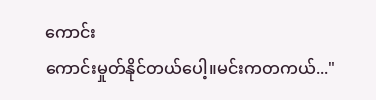ကောင်း
ကောင်းမှုတ်နိုင်တယ်ပေါ့။မင်းကတကယ်..."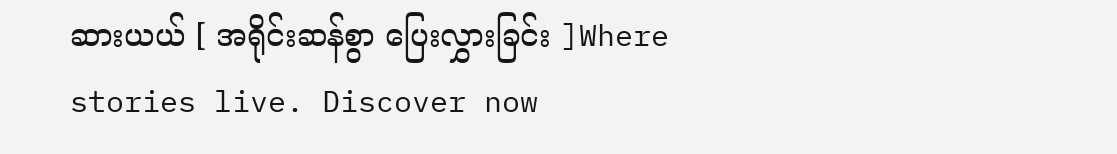ဆားယယ် [ အရိုင်းဆန်စွာ ပြေးလွှားခြင်း ]Where stories live. Discover now